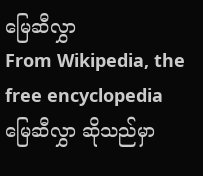မြေဆီလွှာ
From Wikipedia, the free encyclopedia
မြေဆီလွှာ ဆိုသည်မှာ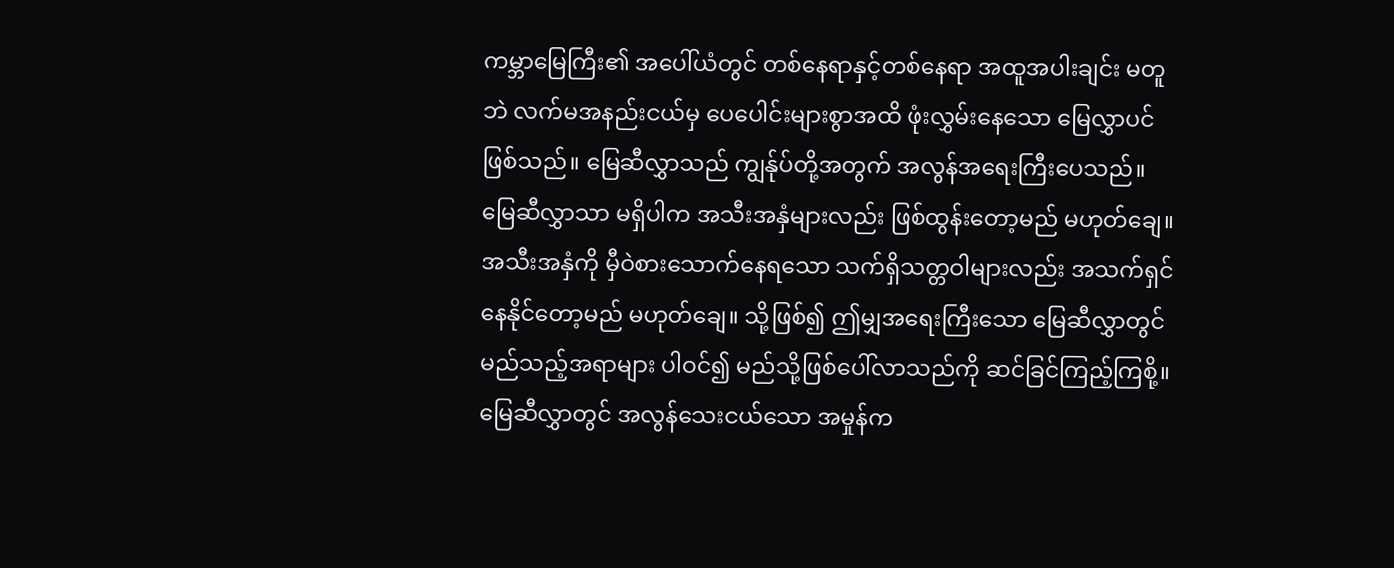ကမ္ဘာမြေကြီး၏ အပေါ်ယံတွင် တစ်နေရာနှင့်တစ်နေရာ အထူအပါးချင်း မတူဘဲ လက်မအနည်းငယ်မှ ပေပေါင်းများစွာအထိ ဖုံးလွှမ်းနေသော မြေလွှာပင်ဖြစ်သည်။ မြေဆီလွှာသည် ကျွန်ုပ်တို့အတွက် အလွန်အရေးကြီးပေသည်။ မြေဆီလွှာသာ မရှိပါက အသီးအနှံများလည်း ဖြစ်ထွန်းတော့မည် မဟုတ်ချေ။ အသီးအနှံကို မှီဝဲစားသောက်နေရသော သက်ရှိသတ္တဝါများလည်း အသက်ရှင်နေနိုင်တော့မည် မဟုတ်ချေ။ သို့ဖြစ်၍ ဤမျှအရေးကြီးသော မြေဆီလွှာတွင် မည်သည့်အရာများ ပါဝင်၍ မည်သို့ဖြစ်ပေါ်လာသည်ကို ဆင်ခြင်ကြည့်ကြစို့။ မြေဆီလွှာတွင် အလွန်သေးငယ်သော အမှုန်က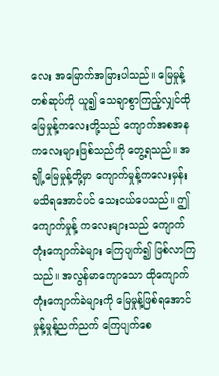လေး အမြောက်အမြားပါသည်။ မြေမှုန့်တစ်ဆုပ်ကို ယူ၍ သေချာစွာကြည့်လျှင်ထိုမြေမှုန့်ကလေးတို့သည် ကျောက်အစအနကလေးများဖြစ်သည်ကို တွေ့ရသည်။ အချို့မြေမှုန့်တို့မှာ ကျောက်မှုန့်ကလေးမှန်း မသိရအောင်ပင် သေးငယ်ပေသည်။ ဤကျောက်မှုန့် ကလေးများသည် ကျောက်တုံးကျောက်ခဲများ ကြေပျက်၍ ဖြစ်လာကြသည်။ အလွန်မာကျောသော ထိုကျောက်တုံးကျောက်ခဲများကို မြေမှုန့်ဖြစ်ရအောင် မှုန့်မှုန့်ညက်ညက် ကြေပျက်စေ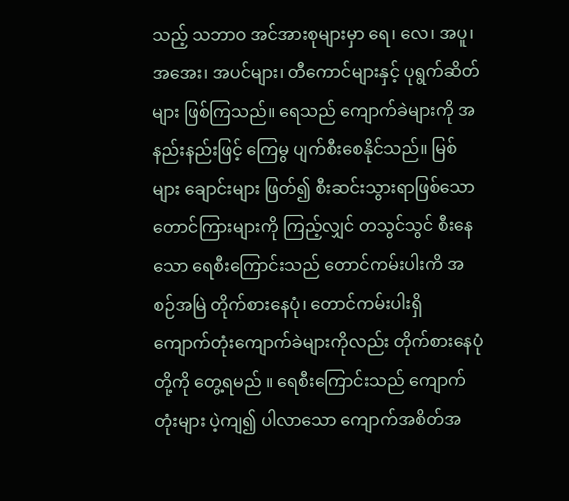သည့် သဘာဝ အင်အားစုများမှာ ရေ၊ လေ၊ အပူ၊ အအေး၊ အပင်များ၊ တီကောင်များနှင့် ပုရွက်ဆိတ်များ ဖြစ်ကြသည်။ ရေသည် ကျောက်ခဲများကို အနည်းနည်းဖြင့် ကြေမွ ပျက်စီးစေနိုင်သည်။ မြစ်များ ချောင်းများ ဖြတ်၍ စီးဆင်းသွားရာဖြစ်သော တောင်ကြားများကို ကြည့်လျှင် တသွင်သွင် စီးနေသော ရေစီးကြောင်းသည် တောင်ကမ်းပါးကိ အစဉ်အမြဲ တိုက်စားနေပုံ၊ တောင်ကမ်းပါးရှိ ကျောက်တုံးကျောက်ခဲများကိုလည်း တိုက်စားနေပုံတို့ကို တွေ့ရမည် ။ ရေစီးကြောင်းသည် ကျောက်တုံးများ ပဲ့ကျ၍ ပါလာသော ကျောက်အစိတ်အ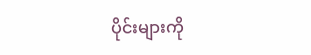ပိုင်းများကို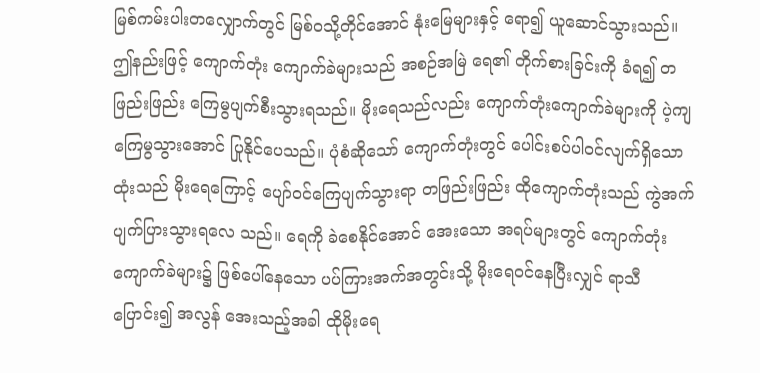မြစ်ကမ်းပါးတလျှောက်တွင် မြစ်ဝသို့တိုင်အောင် နုံးမြေများနှင့် ရော၍ ယူဆောင်သွားသည်။ ဤနည်းဖြင့် ကျောက်တုံး ကျောက်ခဲများသည် အစဉ်အမြဲ ရေ၏ တိုက်စားခြင်းကို ခံရ၍ တဖြည်းဖြည်း ကြေမွပျက်စီးသွားရသည်။ မိုးရေသည်လည်း ကျောက်တုံးကျောက်ခဲများကို ပဲ့ကျကြေမွသွားအောင် ပြုနိုင်ပေသည်။ ပုံစံဆိုသော် ကျောက်တုံးတွင် ပေါင်းစပ်ပါဝင်လျက်ရှိသော ထုံးသည် မိုးရေကြောင့် ပျော်ဝင်ကြေပျက်သွားရာ တဖြည်းဖြည်း ထိုကျောက်တုံးသည် ကွဲအက်ပျက်ပြားသွားရလေ သည်။ ရေကို ခဲစေနိုင်အောင် အေးသော အရပ်များတွင် ကျောက်တုံးကျောက်ခဲများ၌ ဖြစ်ပေါ်နေသော ပပ်ကြားအက်အတွင်းသို့ မိုးရေဝင်နေပြီးလျှင် ရာသီပြောင်း၍ အလွန် အေးသည့်အခါ ထိုမိုးရေ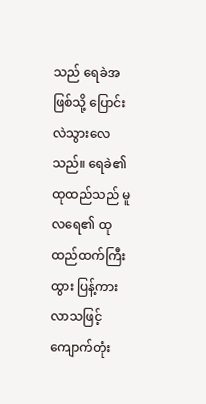သည် ရေခဲအဖြစ်သို့ ပြောင်းလဲသွားလေသည်။ ရေခဲ၏ ထုထည်သည် မူလရေ၏ ထုထည်ထက်ကြီးထွား ပြန့်ကားလာသဖြင့် ကျောက်တုံး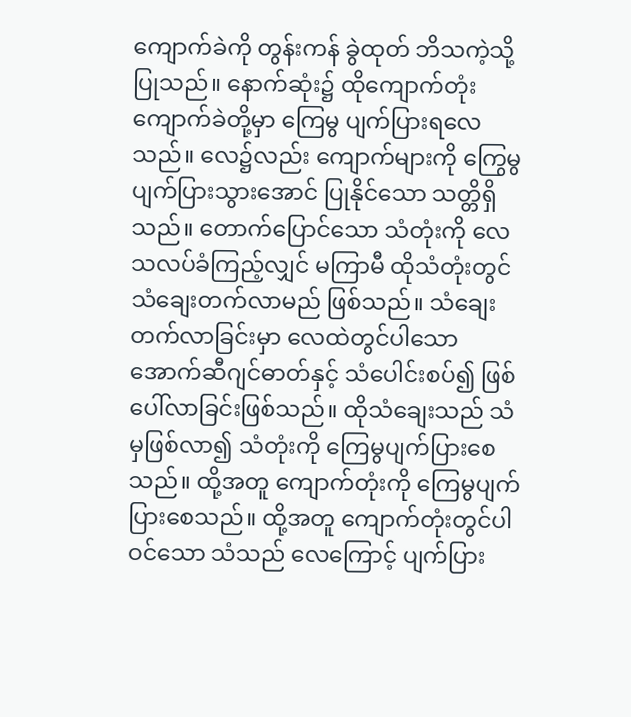ကျောက်ခဲကို တွန်းကန် ခွဲထုတ် ဘိသကဲ့သို့ ပြုသည်။ နောက်ဆုံး၌ ထိုကျောက်တုံး ကျောက်ခဲတို့မှာ ကြေမွ ပျက်ပြားရလေသည်။ လေ၌လည်း ကျောက်များကို ကြွေမွပျက်ပြားသွားအောင် ပြုနိုင်သော သတ္တိရှိသည်။ တောက်ပြောင်သော သံတုံးကို လေသလပ်ခံကြည့်လျှင် မကြာမီ ထိုသံတုံးတွင် သံချေးတက်လာမည် ဖြစ်သည်။ သံချေးတက်လာခြင်းမှာ လေထဲတွင်ပါသော အောက်ဆီဂျင်ဓာတ်နှင့် သံပေါင်းစပ်၍ ဖြစ်ပေါ်လာခြင်းဖြစ်သည်။ ထိုသံချေးသည် သံမှဖြစ်လာ၍ သံတုံးကို ကြေမွပျက်ပြားစေသည်။ ထို့အတူ ကျောက်တုံးကို ကြေမွပျက်ပြားစေသည်။ ထို့အတူ ကျောက်တုံးတွင်ပါဝင်သော သံသည် လေကြောင့် ပျက်ပြား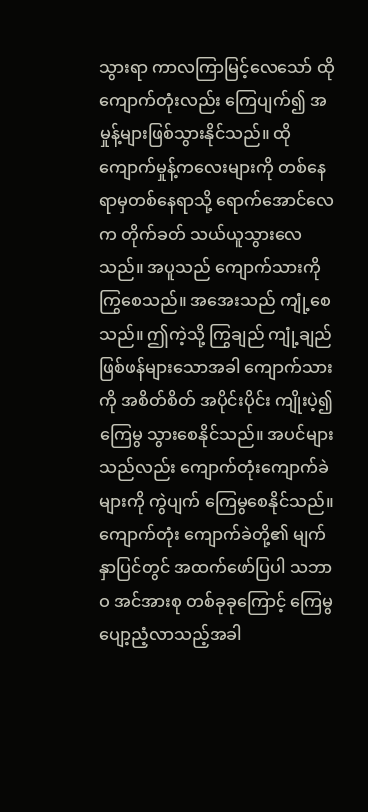သွားရာ ကာလကြာမြင့်လေသော် ထိုကျောက်တုံးလည်း ကြေပျက်၍ အမှုန့်များဖြစ်သွားနိုင်သည်။ ထိုကျောက်မှုန့်ကလေးများကို တစ်နေရာမှတစ်နေရာသို့ ရောက်အောင်လေက တိုက်ခတ် သယ်ယူသွားလေသည်။ အပူသည် ကျောက်သားကို ကြွစေသည်။ အအေးသည် ကျုံ့စေသည်။ ဤကဲ့သို့ ကြွချည် ကျုံ့ချည် ဖြစ်ဖန်များသောအခါ ကျောက်သားကို အစိတ်စိတ် အပိုင်းပိုင်း ကျိုးပဲ့၍ ကြေမွ သွားစေနိုင်သည်။ အပင်များ သည်လည်း ကျောက်တုံးကျောက်ခဲများကို ကွဲပျက် ကြေမွစေနိုင်သည်။ ကျောက်တုံး ကျောက်ခဲတို့၏ မျက်နှာပြင်တွင် အထက်ဖော်ပြပါ သဘာဝ အင်အားစု တစ်ခုခုကြောင့် ကြေမွပျော့ညံ့လာသည့်အခါ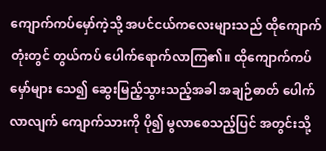ကျောက်ကပ်မှော်ကဲ့သို့ အပင်ငယ်ကလေးများသည် ထိုကျောက်တုံးတွင် တွယ်ကပ် ပေါက်ရောက်လာကြ၏။ ထိုကျောက်ကပ်မှော်များ သေ၍ ဆွေးမြည့်သွားသည့်အခါ အချဉ်ဓာတ် ပေါက်လာလျက် ကျောက်သားကို ပို၍ မွလာစေသည့်ပြင် အတွင်းသို့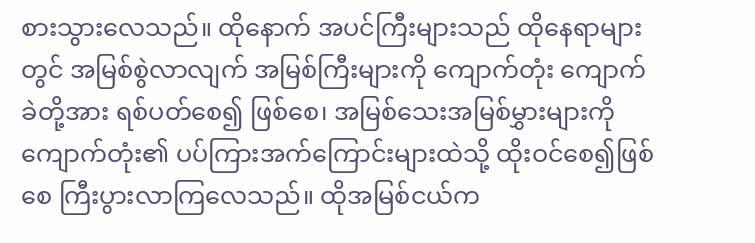စားသွားလေသည်။ ထိုနောက် အပင်ကြီးများသည် ထိုနေရာများတွင် အမြစ်စွဲလာလျက် အမြစ်ကြီးများကို ကျောက်တုံး ကျောက်ခဲတို့အား ရစ်ပတ်စေ၍ ဖြစ်စေ၊ အမြစ်သေးအမြစ်မွှားများကို ကျောက်တုံး၏ ပပ်ကြားအက်ကြောင်းများထဲသို့ ထိုးဝင်စေ၍ဖြစ်စေ ကြီးပွားလာကြလေသည်။ ထိုအမြစ်ငယ်က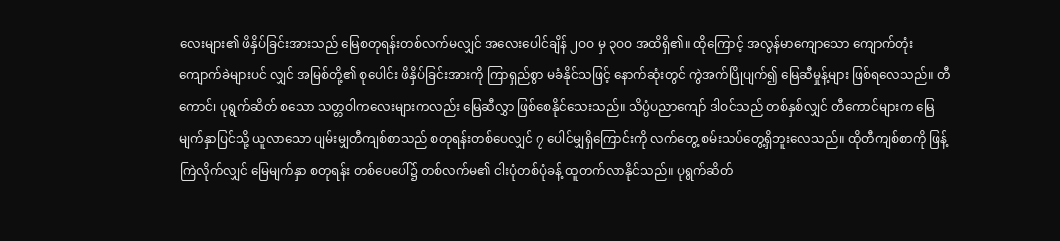လေးများ၏ ဖိနှိပ်ခြင်းအားသည် မြေစတုရန်းတစ်လက်မလျှင် အလေးပေါင်ချိန် ၂ဝဝ မှ ၃ဝဝ အထိရှိ၏။ ထိုကြောင့် အလွန်မာကျောသော ကျောက်တုံးကျောက်ခဲများပင် လျှင် အမြစ်တို့၏ စုပေါင်း ဖိနှိပ်ခြင်းအားကို ကြာရှည်စွာ မခံနိုင်သဖြင့် နောက်ဆုံးတွင် ကွဲအက်ပြိုပျက်၍ မြေဆီမှုန့်များ ဖြစ်ရလေသည်။ တီကောင်၊ ပုရွက်ဆိတ် စသော သတ္တဝါကလေးများကလည်း မြေဆီလွှာ ဖြစ်စေနိုင်သေးသည်။ သိပ္ပံပညာကျော် ဒါဝင်သည် တစ်နှစ်လျှင် တီကောင်များက မြေမျက်နှာပြင်သို့ ယူလာသော ပျမ်းမျှတီကျစ်စာသည် စတုရန်းတစ်ပေလျှင် ၇ ပေါင်မျှရှိကြောင်းကို လက်တွေ့ စမ်းသပ်တွေ့ရှိဘူးလေသည်။ ထိုတီကျစ်စာကို ဖြန့်ကြဲလိုက်လျှင် မြေမျက်နှာ စတုရန်း တစ်ပေပေါ်၌ တစ်လက်မ၏ ငါးပုံတစ်ပုံခန့် ထူတက်လာနိုင်သည်။ ပုရွက်ဆိတ်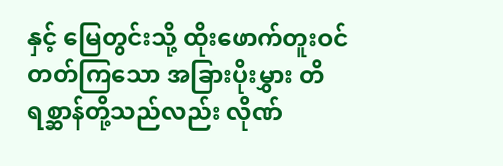နှင့် မြေတွင်းသို့ ထိုးဖောက်တူးဝင်တတ်ကြသော အခြားပိုးမွှား တိရစ္ဆာန်တို့သည်လည်း လိုဏ်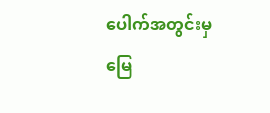ပေါက်အတွင်းမှ မြေ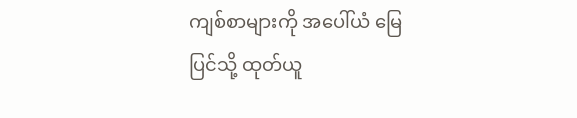ကျစ်စာများကို အပေါ်ယံ မြေပြင်သို့ ထုတ်ယူ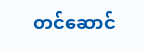တင်ဆောင်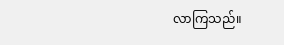လာကြသည်။